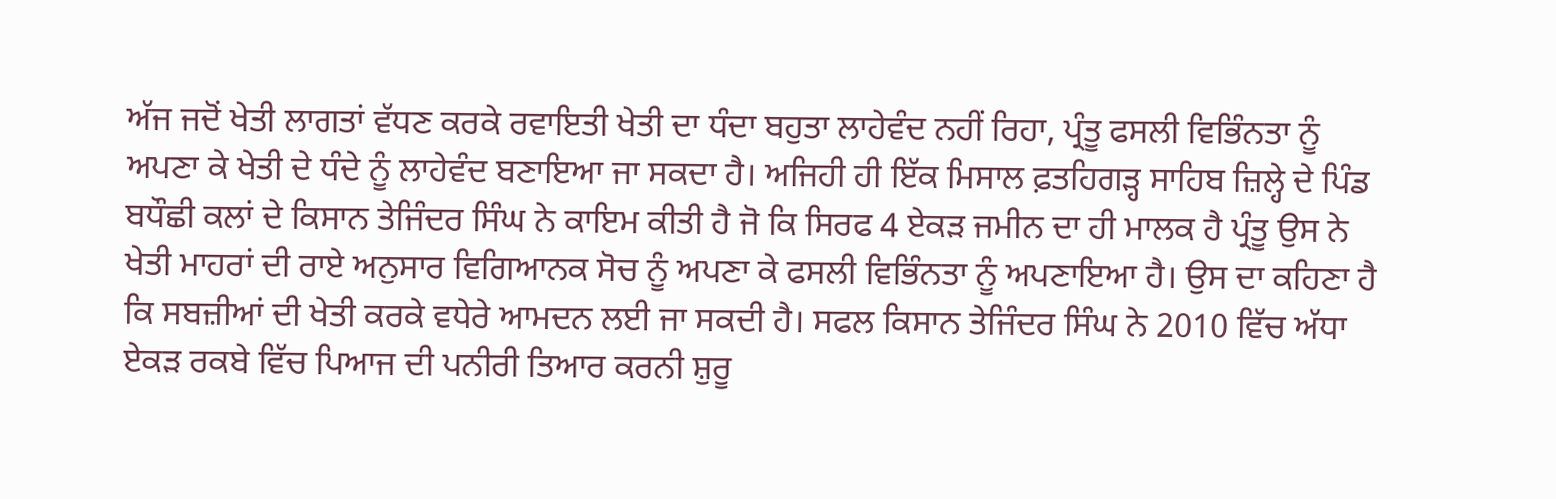ਅੱਜ ਜਦੋਂ ਖੇਤੀ ਲਾਗਤਾਂ ਵੱਧਣ ਕਰਕੇ ਰਵਾਇਤੀ ਖੇਤੀ ਦਾ ਧੰਦਾ ਬਹੁਤਾ ਲਾਹੇਵੰਦ ਨਹੀਂ ਰਿਹਾ, ਪ੍ਰੰਤੂ ਫਸਲੀ ਵਿਭਿੰਨਤਾ ਨੂੰ ਅਪਣਾ ਕੇ ਖੇਤੀ ਦੇ ਧੰਦੇ ਨੂੰ ਲਾਹੇਵੰਦ ਬਣਾਇਆ ਜਾ ਸਕਦਾ ਹੈ। ਅਜਿਹੀ ਹੀ ਇੱਕ ਮਿਸਾਲ ਫ਼ਤਹਿਗੜ੍ਹ ਸਾਹਿਬ ਜ਼ਿਲ੍ਹੇ ਦੇ ਪਿੰਡ ਬਧੌਛੀ ਕਲਾਂ ਦੇ ਕਿਸਾਨ ਤੇਜਿੰਦਰ ਸਿੰਘ ਨੇ ਕਾਇਮ ਕੀਤੀ ਹੈ ਜੋ ਕਿ ਸਿਰਫ 4 ਏਕੜ ਜਮੀਨ ਦਾ ਹੀ ਮਾਲਕ ਹੈ ਪ੍ਰੰਤੂ ਉਸ ਨੇ ਖੇਤੀ ਮਾਹਰਾਂ ਦੀ ਰਾਏ ਅਨੁਸਾਰ ਵਿਗਿਆਨਕ ਸੋਚ ਨੂੰ ਅਪਣਾ ਕੇ ਫਸਲੀ ਵਿਭਿੰਨਤਾ ਨੂੰ ਅਪਣਾਇਆ ਹੈ। ਉਸ ਦਾ ਕਹਿਣਾ ਹੈ ਕਿ ਸਬਜ਼ੀਆਂ ਦੀ ਖੇਤੀ ਕਰਕੇ ਵਧੇਰੇ ਆਮਦਨ ਲਈ ਜਾ ਸਕਦੀ ਹੈ। ਸਫਲ ਕਿਸਾਨ ਤੇਜਿੰਦਰ ਸਿੰਘ ਨੇ 2010 ਵਿੱਚ ਅੱਧਾ ਏਕੜ ਰਕਬੇ ਵਿੱਚ ਪਿਆਜ ਦੀ ਪਨੀਰੀ ਤਿਆਰ ਕਰਨੀ ਸ਼ੁਰੂ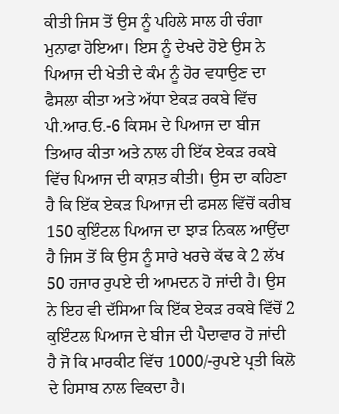ਕੀਤੀ ਜਿਸ ਤੋਂ ਉਸ ਨੂੰ ਪਹਿਲੇ ਸਾਲ ਹੀ ਚੰਗਾ ਮੁਨਾਫਾ ਹੋਇਆ। ਇਸ ਨੂੰ ਦੇਖਦੇ ਹੋਏ ਉਸ ਨੇ ਪਿਆਜ ਦੀ ਖੇਤੀ ਦੇ ਕੰਮ ਨੂੰ ਹੋਰ ਵਧਾਉਣ ਦਾ ਫੈਸਲਾ ਕੀਤਾ ਅਤੇ ਅੱਧਾ ਏਕੜ ਰਕਬੇ ਵਿੱਚ ਪੀ.ਆਰ.ਓ.-6 ਕਿਸਮ ਦੇ ਪਿਆਜ ਦਾ ਬੀਜ ਤਿਆਰ ਕੀਤਾ ਅਤੇ ਨਾਲ ਹੀ ਇੱਕ ਏਕੜ ਰਕਬੇ ਵਿੱਚ ਪਿਆਜ ਦੀ ਕਾਸ਼ਤ ਕੀਤੀ। ਉਸ ਦਾ ਕਹਿਣਾ ਹੈ ਕਿ ਇੱਕ ਏਕੜ ਪਿਆਜ ਦੀ ਫਸਲ ਵਿੱਚੋਂ ਕਰੀਬ 150 ਕੁਇੰਟਲ ਪਿਆਜ ਦਾ ਝਾੜ ਨਿਕਲ ਆਉਂਦਾ ਹੈ ਜਿਸ ਤੋਂ ਕਿ ਉਸ ਨੂੰ ਸਾਰੇ ਖਰਚੇ ਕੱਢ ਕੇ 2 ਲੱਖ 50 ਹਜਾਰ ਰੁਪਏ ਦੀ ਆਮਦਨ ਹੋ ਜਾਂਦੀ ਹੈ। ਉਸ ਨੇ ਇਹ ਵੀ ਦੱਸਿਆ ਕਿ ਇੱਕ ਏਕੜ ਰਕਬੇ ਵਿੱਚੋਂ 2 ਕੁਇੰਟਲ ਪਿਆਜ ਦੇ ਬੀਜ ਦੀ ਪੈਦਾਵਾਰ ਹੋ ਜਾਂਦੀ ਹੈ ਜੋ ਕਿ ਮਾਰਕੀਟ ਵਿੱਚ 1000/-ਰੁਪਏ ਪ੍ਰਤੀ ਕਿਲੋ ਦੇ ਹਿਸਾਬ ਨਾਲ ਵਿਕਦਾ ਹੈ।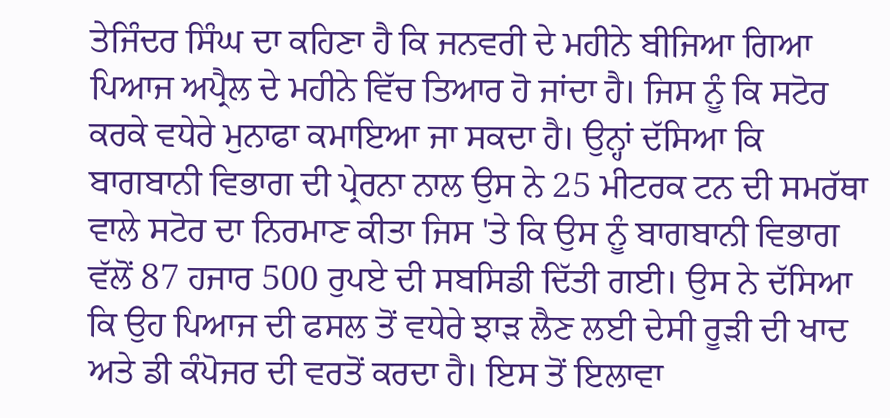ਤੇਜਿੰਦਰ ਸਿੰਘ ਦਾ ਕਹਿਣਾ ਹੈ ਕਿ ਜਨਵਰੀ ਦੇ ਮਹੀਨੇ ਬੀਜਿਆ ਗਿਆ ਪਿਆਜ ਅਪ੍ਰੈਲ ਦੇ ਮਹੀਨੇ ਵਿੱਚ ਤਿਆਰ ਹੋ ਜਾਂਦਾ ਹੈ। ਜਿਸ ਨੂੰ ਕਿ ਸਟੋਰ ਕਰਕੇ ਵਧੇਰੇ ਮੁਨਾਫਾ ਕਮਾਇਆ ਜਾ ਸਕਦਾ ਹੈ। ਉਨ੍ਹਾਂ ਦੱਸਿਆ ਕਿ ਬਾਗਬਾਨੀ ਵਿਭਾਗ ਦੀ ਪ੍ਰੇਰਨਾ ਨਾਲ ਉਸ ਨੇ 25 ਮੀਟਰਕ ਟਨ ਦੀ ਸਮਰੱਥਾ ਵਾਲੇ ਸਟੋਰ ਦਾ ਨਿਰਮਾਣ ਕੀਤਾ ਜਿਸ 'ਤੇ ਕਿ ਉਸ ਨੂੰ ਬਾਗਬਾਨੀ ਵਿਭਾਗ ਵੱਲੋਂ 87 ਹਜਾਰ 500 ਰੁਪਏ ਦੀ ਸਬਸਿਡੀ ਦਿੱਤੀ ਗਈ। ਉਸ ਨੇ ਦੱਸਿਆ ਕਿ ਉਹ ਪਿਆਜ ਦੀ ਫਸਲ ਤੋਂ ਵਧੇਰੇ ਝਾੜ ਲੈਣ ਲਈ ਦੇਸੀ ਰੂੜੀ ਦੀ ਖਾਦ ਅਤੇ ਡੀ ਕੰਪੋਜਰ ਦੀ ਵਰਤੋਂ ਕਰਦਾ ਹੈ। ਇਸ ਤੋਂ ਇਲਾਵਾ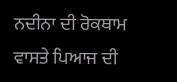ਨਦੀਨਾ ਦੀ ਰੋਕਥਾਮ ਵਾਸਤੇ ਪਿਆਜ ਦੀ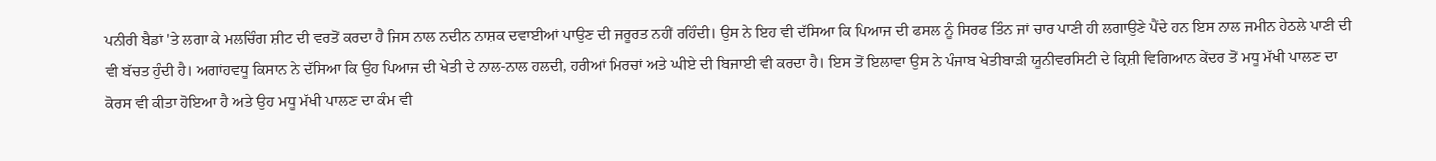ਪਨੀਰੀ ਬੈਡਾਂ 'ਤੇ ਲਗਾ ਕੇ ਮਲਚਿੰਗ ਸ਼ੀਟ ਦੀ ਵਰਤੋਂ ਕਰਦਾ ਹੈ ਜਿਸ ਨਾਲ ਨਦੀਨ ਨਾਸ਼ਕ ਦਵਾਈਆਂ ਪਾਉਣ ਦੀ ਜਰੂਰਤ ਨਹੀਂ ਰਹਿੰਦੀ। ਉਸ ਨੇ ਇਹ ਵੀ ਦੱਸਿਆ ਕਿ ਪਿਆਜ ਦੀ ਫਸਲ ਨੂੰ ਸਿਰਫ ਤਿੰਨ ਜਾਂ ਚਾਰ ਪਾਣੀ ਹੀ ਲਗਾਉਣੇ ਪੈਂਦੇ ਹਨ ਇਸ ਨਾਲ ਜਮੀਨ ਹੇਠਲੇ ਪਾਣੀ ਦੀ ਵੀ ਬੱਚਤ ਹੁੰਦੀ ਹੈ। ਅਗਾਂਹਵਧੂ ਕਿਸਾਨ ਨੇ ਦੱਸਿਆ ਕਿ ਉਹ ਪਿਆਜ ਦੀ ਖੇਤੀ ਦੇ ਨਾਲ-ਨਾਲ ਹਲਦੀ, ਹਰੀਆਂ ਮਿਰਚਾਂ ਅਤੇ ਘੀਏ ਦੀ ਬਿਜਾਈ ਵੀ ਕਰਦਾ ਹੈ। ਇਸ ਤੋਂ ਇਲਾਵਾ ਉਸ ਨੇ ਪੰਜਾਬ ਖੇਤੀਬਾੜੀ ਯੂਨੀਵਰਸਿਟੀ ਦੇ ਕ੍ਰਿਸ਼ੀ ਵਿਗਿਆਨ ਕੇਂਦਰ ਤੋਂ ਮਧੂ ਮੱਖੀ ਪਾਲਣ ਦਾ ਕੋਰਸ ਵੀ ਕੀਤਾ ਹੋਇਆ ਹੈ ਅਤੇ ਉਹ ਮਧੂ ਮੱਖੀ ਪਾਲਣ ਦਾ ਕੰਮ ਵੀ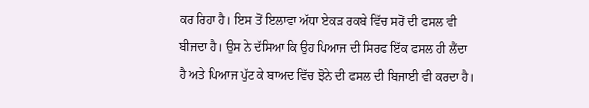ਕਰ ਰਿਹਾ ਹੈ। ਇਸ ਤੋਂ ਇਲਾਵਾ ਅੱਧਾ ਏਕੜ ਰਕਬੇ ਵਿੱਚ ਸਰੋਂ ਦੀ ਫਸਲ ਵੀ ਬੀਜਦਾ ਹੈ। ਉਸ ਨੇ ਦੱਸਿਆ ਕਿ ਉਹ ਪਿਆਜ ਦੀ ਸਿਰਫ ਇੱਕ ਫਸਲ ਹੀ ਲੈਂਦਾ ਹੈ ਅਤੇ ਪਿਆਜ ਪੁੱਟ ਕੇ ਬਾਅਦ ਵਿੱਚ ਝੋਨੇ ਦੀ ਫਸਲ ਦੀ ਬਿਜਾਈ ਵੀ ਕਰਦਾ ਹੈ।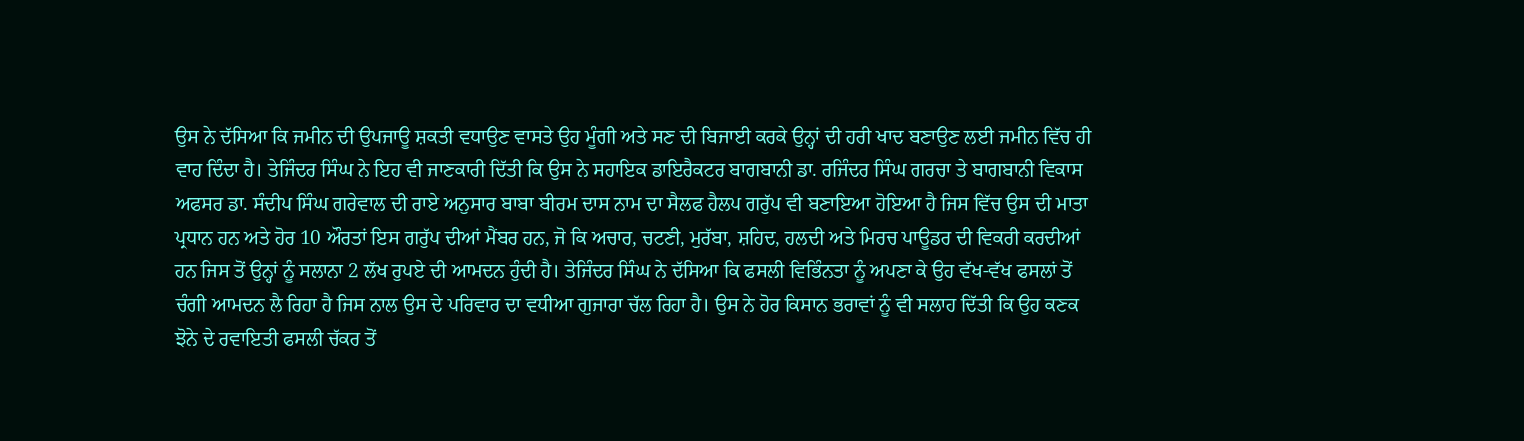ਉਸ ਨੇ ਦੱਸਿਆ ਕਿ ਜਮੀਨ ਦੀ ਉਪਜਾਊ ਸ਼ਕਤੀ ਵਧਾਉਣ ਵਾਸਤੇ ਉਹ ਮੂੰਗੀ ਅਤੇ ਸਣ ਦੀ ਬਿਜਾਈ ਕਰਕੇ ਉਨ੍ਹਾਂ ਦੀ ਹਰੀ ਖਾਦ ਬਣਾਉਣ ਲਈ ਜਮੀਨ ਵਿੱਚ ਹੀ ਵਾਹ ਦਿੰਦਾ ਹੈ। ਤੇਜਿੰਦਰ ਸਿੰਘ ਨੇ ਇਹ ਵੀ ਜਾਣਕਾਰੀ ਦਿੱਤੀ ਕਿ ਉਸ ਨੇ ਸਹਾਇਕ ਡਾਇਰੈਕਟਰ ਬਾਗਬਾਨੀ ਡਾ. ਰਜਿੰਦਰ ਸਿੰਘ ਗਰਚਾ ਤੇ ਬਾਗਬਾਨੀ ਵਿਕਾਸ ਅਫਸਰ ਡਾ. ਸੰਦੀਪ ਸਿੰਘ ਗਰੇਵਾਲ ਦੀ ਰਾਏ ਅਨੁਸਾਰ ਬਾਬਾ ਬੀਰਮ ਦਾਸ ਨਾਮ ਦਾ ਸੈਲਫ ਹੈਲਪ ਗਰੁੱਪ ਵੀ ਬਣਾਇਆ ਹੋਇਆ ਹੈ ਜਿਸ ਵਿੱਚ ਉਸ ਦੀ ਮਾਤਾ ਪ੍ਰਧਾਨ ਹਨ ਅਤੇ ਹੋਰ 10 ਔਰਤਾਂ ਇਸ ਗਰੁੱਪ ਦੀਆਂ ਮੈਂਬਰ ਹਨ, ਜੋ ਕਿ ਅਚਾਰ, ਚਟਣੀ, ਮੁਰੱਬਾ, ਸ਼ਹਿਦ, ਹਲਦੀ ਅਤੇ ਮਿਰਚ ਪਾਊਡਰ ਦੀ ਵਿਕਰੀ ਕਰਦੀਆਂ ਹਨ ਜਿਸ ਤੋਂ ਉਨ੍ਹਾਂ ਨੂੰ ਸਲਾਨਾ 2 ਲੱਖ ਰੁਪਏ ਦੀ ਆਮਦਨ ਹੁੰਦੀ ਹੈ। ਤੇਜਿੰਦਰ ਸਿੰਘ ਨੇ ਦੱਸਿਆ ਕਿ ਫਸਲੀ ਵਿਭਿੰਨਤਾ ਨੂੰ ਅਪਣਾ ਕੇ ਉਹ ਵੱਖ-ਵੱਖ ਫਸਲਾਂ ਤੋਂ ਚੰਗੀ ਆਮਦਨ ਲੈ ਰਿਹਾ ਹੈ ਜਿਸ ਨਾਲ ਉਸ ਦੇ ਪਰਿਵਾਰ ਦਾ ਵਧੀਆ ਗੁਜਾਰਾ ਚੱਲ ਰਿਹਾ ਹੈ। ਉਸ ਨੇ ਹੋਰ ਕਿਸਾਨ ਭਰਾਵਾਂ ਨੂੰ ਵੀ ਸਲਾਹ ਦਿੱਤੀ ਕਿ ਉਹ ਕਣਕ ਝੋਨੇ ਦੇ ਰਵਾਇਤੀ ਫਸਲੀ ਚੱਕਰ ਤੋਂ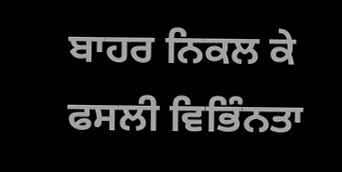ਬਾਹਰ ਨਿਕਲ ਕੇ ਫਸਲੀ ਵਿਭਿੰਨਤਾ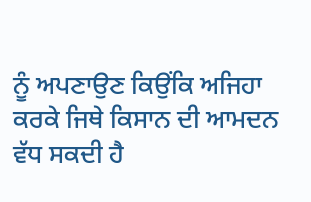ਨੂੰ ਅਪਣਾਉਣ ਕਿਉਂਕਿ ਅਜਿਹਾ ਕਰਕੇ ਜਿਥੇ ਕਿਸਾਨ ਦੀ ਆਮਦਨ ਵੱਧ ਸਕਦੀ ਹੈ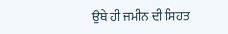ਉਥੇ ਹੀ ਜਮੀਨ ਦੀ ਸਿਹਤ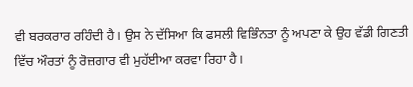ਵੀ ਬਰਕਰਾਰ ਰਹਿੰਦੀ ਹੈ। ਉਸ ਨੇ ਦੱਸਿਆ ਕਿ ਫਸਲੀ ਵਿਭਿੰਨਤਾ ਨੂੰ ਅਪਣਾ ਕੇ ਉਹ ਵੱਡੀ ਗਿਣਤੀ ਵਿੱਚ ਔਰਤਾਂ ਨੂੰ ਰੋਜ਼ਗਾਰ ਵੀ ਮੁਹੱਈਆ ਕਰਵਾ ਰਿਹਾ ਹੈ।